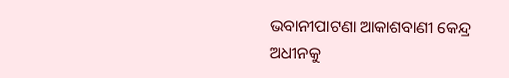ଭବାନୀପାଟଣା ଆକାଶବାଣୀ କେନ୍ଦ୍ର ଅଧୀନକୁ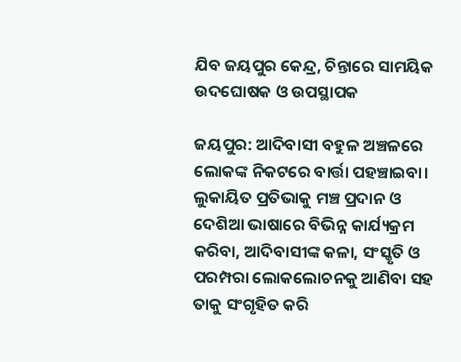ଯିବ ଜୟପୁର କେନ୍ଦ୍ର, ଚିନ୍ତାରେ ସାମୟିକ ଉଦଘୋଷକ ଓ ଉପସ୍ଥାପକ

ଜୟପୁର: ଆଦିବାସୀ ବହୁଳ ଅଞ୍ଚଳରେ ଲୋକଙ୍କ ନିକଟରେ ବାର୍ତ୍ତା ପହଞ୍ଚାଇବା। ଲୁକାୟିତ ପ୍ରତିଭାକୁ ମଞ୍ଚ ପ୍ରଦାନ ଓ ଦେଶିଆ ଭାଷାରେ ବିଭିନ୍ନ କାର୍ଯ୍ୟକ୍ରମ କରିବା, ଆଦିବାସୀଙ୍କ କଳା, ସଂସ୍କୃତି ଓ ପରମ୍ପରା ଲୋକଲୋଚନକୁ ଆଣିବା ସହ ତାକୁ ସଂଗୃହିତ କରି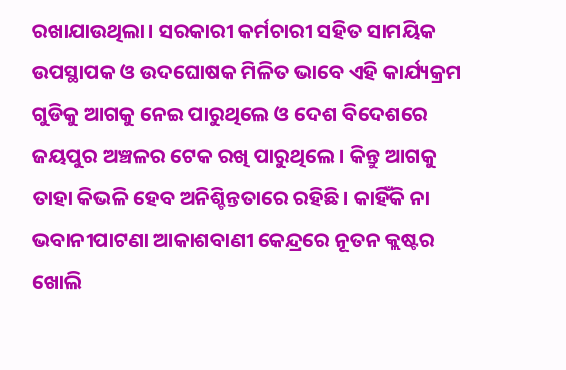ରଖାଯାଉଥିଲା। ସରକାରୀ କର୍ମଚାରୀ ସହିତ ସାମୟିକ ଉପସ୍ଥାପକ ଓ ଉଦଘ‌ୋଷକ ମିଳିତ ଭାବେ ଏହି କାର୍ଯ୍ୟକ୍ରମ ଗୁଡିକୁ ଆଗକୁ ନେଇ ପାରୁଥିଲେ ଓ ଦେଶ ବିଦେଶରେ ଜୟପୁର ଅଞ୍ଚଳର ଟେକ ରଖି ପାରୁଥିଲେ। କିନ୍ତୁ ଆଗକୁ ତାହା କିଭଳି ହେବ ଅନିଶ୍ଚିନ୍ତତାରେ ରହିଛି। କାହିଁକି ନା ଭବାନୀପାଟଣା ଆକାଶବାଣୀ କେନ୍ଦ୍ରରେ ନୂତନ କ୍ଲଷ୍ଟର ଖୋଲି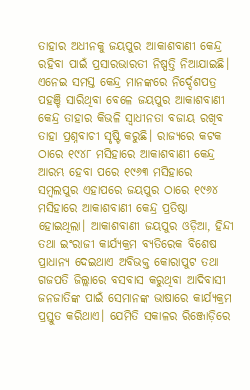ତାହାର ଅଧୀନକୁ ଜୟପୁର ଆକାଶବାଣୀ କେନ୍ଦ୍ର ରହିବା ପାଇଁ ପ୍ରସାରଭାରତୀ ନିଷ୍ପତ୍ତି ନିଆଯାଇଛି। ଏନେଇ ସମସ୍ତ କେନ୍ଦ୍ର ମାନଙ୍କରେ ନିର୍ଦ୍ଦେଶପତ୍ର ପହଞ୍ଚି ସାରିଥିବା ବେଳେ ଜୟପୁର ଆକାଶବାଣୀ କେନ୍ଦ୍ର ତାହାର କିଭଳି ସ୍ବାଧୀନତା ବଜାୟ ରଖିବ ତାହା ପ୍ରଶ୍ନବାଚୀ ସୃଷ୍ଟି କରୁଛି। ରାଜ୍ୟରେ କଟକ ଠାରେ ୧୯୪୮ ମସିହାରେ ଆକାଶବାଣୀ କେନ୍ଦ୍ର ଆରମ୍ଭ ହେବା ପରେ ୧୯୬୩ ମସିହାରେ ସମ୍ବଲପୁର ଏହାପରେ ଜୟପୁର ଠାରେ ୧୯୬୪ ମସିହାରେ ଆକାଶବାଣୀ କେନ୍ଦ୍ର ପ୍ରତିଷ୍ଠା ହୋଇଥିଲା। ଆକାଶବାଣୀ ଜୟପୁର ଓଡ଼ିଆ, ହିନ୍ଦୀ ତଥା ଇଂରାଜୀ କାର୍ଯ୍ୟକ୍ରମ ବ୍ୟତିରେକ ବିଶେଷ ପ୍ରାଧାନ୍ୟ ଦେଇଥାଏ ଅବିଭକ୍ତ କୋରାପୁଟ ତଥା ଗଜପତି ଜିଲ୍ଲାରେ ବସବାସ କରୁଥିବା ଆଦିବାସୀ ଜନଜାତିଙ୍କ ପାଇଁ ସେମାନଙ୍କ ଭାଷାରେ କାର୍ଯ୍ୟକ୍ରମ ପ୍ରସ୍ତୁତ କରିଥାଏ। ଯେମିତି ସକାଳର ରିଞ୍ଜୋଡ଼ିରେ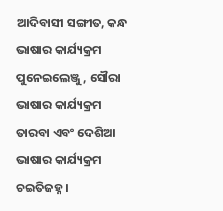ଆଦିବାସୀ ସଙ୍ଗୀତ, କନ୍ଧ ଭାଷାର କାର୍ଯ୍ୟକ୍ରମ ପୁନେଇଲେଞ୍ଜୁ, ସୌରା ଭାଷାର କାର୍ଯ୍ୟକ୍ରମ ତାରବା ଏବଂ ଦେଶିଆ ଭାଷାର କାର୍ଯ୍ୟକ୍ରମ ଚଇତିଜହ୍ନ।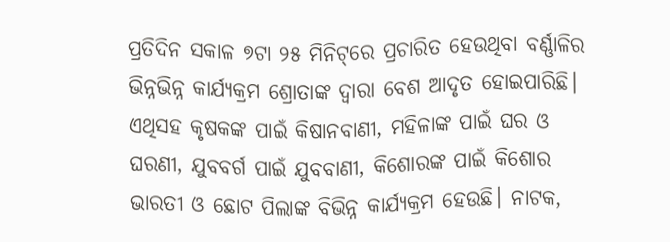ପ୍ରତିଦିନ ସକାଳ ୭ଟା ୨୫ ମିନିଟ୍‌ରେ ପ୍ରଚାରିତ ହେଉଥିବା ବର୍ଣ୍ଣାଳିର ଭିନ୍ନଭିନ୍ନ କାର୍ଯ୍ୟକ୍ରମ ଶ୍ରୋତାଙ୍କ ଦ୍ଵାରା ବେଶ ଆଦୃତ ହୋଇପାରିଛି। ଏଥିସହ କୃଷକଙ୍କ ପାଇଁ କିଷାନବାଣୀ, ମହିଳାଙ୍କ ପାଇଁ ଘର ଓ ଘରଣୀ, ଯୁବବର୍ଗ ପାଇଁ ଯୁବବାଣୀ, କିଶୋରଙ୍କ ପାଇଁ କିଶୋର ଭାରତୀ ଓ ‌ଛୋଟ ପିଲାଙ୍କ ବିଭିନ୍ନ କାର୍ଯ୍ୟକ୍ରମ ହେଉଛି। ନାଟକ,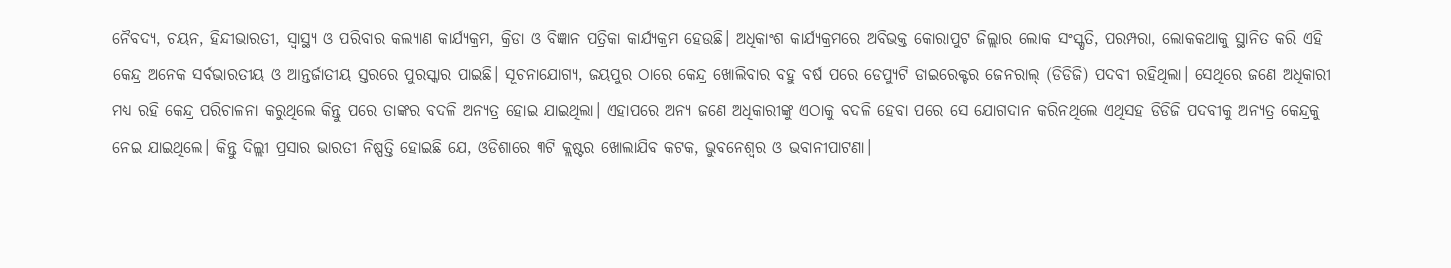ନୈବଦ୍ୟ, ଚୟନ, ହିନ୍ଦୀଭାରତୀ, ସ୍ବାସ୍ଥ୍ୟ ଓ ପରିବାର କଲ୍ୟାଣ କାର୍ଯ୍ୟକ୍ରମ, କ୍ରିଡା ଓ ବିଜ୍ଞାନ ପତ୍ରିକା କାର୍ଯ୍ୟକ୍ରମ ହେଉଛି। ଅଧିକାଂଶ କାର୍ଯ୍ୟକ୍ରମରେ ଅବିଭକ୍ତ କୋରାପୁଟ ଜିଲ୍ଲାର ଲୋକ ସଂସ୍କୃତି, ପରମ୍ପରା, ଲୋକକଥାକୁ ସ୍ଥାନିତ କରି ଏହି କେନ୍ଦ୍ର ଅନେକ ସର୍ବଭାରତୀୟ ଓ ଆନ୍ତର୍ଜାତୀୟ ସ୍ତରରେ ପୁରସ୍କାର ପାଇଛି। ସୂଚନାଯୋଗ୍ୟ, ଜୟପୁର ଠାରେ କେନ୍ଦ୍ର ଖୋଲିବାର ବହୁ ବର୍ଷ ପରେ ଡେପ୍ୟୁଟି ଡାଇରେକ୍ଟର ଜେନରାଲ୍ (ଡିଡିଜି) ପଦବୀ ରହିଥିଲା। ସେଥିରେ ଜଣେ ଅଧିକାରୀ ମଧ୍ୟ ରହି କେନ୍ଦ୍ର ପରିଚାଳନା କରୁଥିଲେ କିନ୍ତୁ ପରେ ତାଙ୍କର ବଦଳି ଅନ୍ୟତ୍ର ହୋଇ ଯାଇଥିଲା। ଏହାପରେ ଅନ୍ୟ ଜଣେ ଅଧିକାରୀଙ୍କୁ ଏଠାକୁ ବଦଳି ହେବା ପରେ ସେ ଯୋଗଦାନ କରିନଥିଲେ ଏଥିସହ ଡିଡିଜି ପଦବୀକୁ ଅନ୍ୟତ୍ର କେନ୍ଦ୍ରକୁ ନେଇ ଯାଇଥିଲେ। କିନ୍ତୁ ଦିଲ୍ଲୀ ପ୍ରସାର ଭାରତୀ ନିଷ୍ପତ୍ତି ହୋଇଛି ଯେ, ଓଡିଶାରେ ୩ଟି କ୍ଲଷ୍ଟର ଖୋଲାଯିବ କଟକ, ଭୁବନେଶ୍ବର ଓ ଭବାନୀପାଟଣା।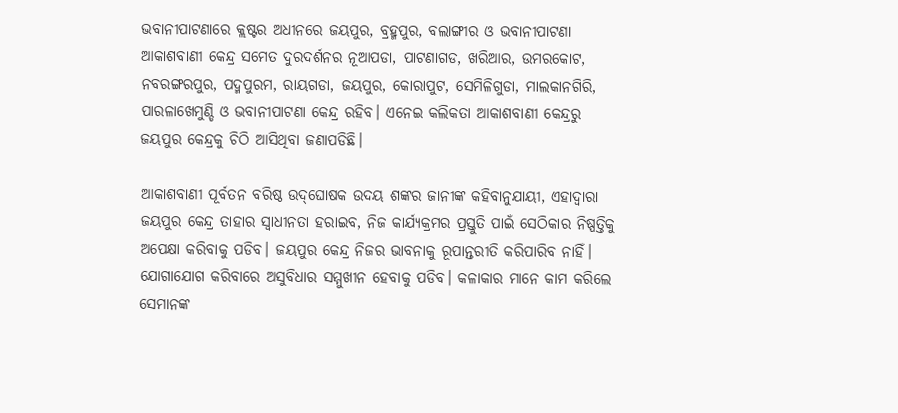ଭବାନୀପାଟଣାରେ କ୍ଲଷ୍ଟର ଅଧୀନରେ ଜୟପୁର, ବ୍ରହ୍ମପୁର, ବଲାଙ୍ଗୀର ଓ ଭବାନୀପାଟଣା ଆକାଶବାଣୀ କେନ୍ଦ୍ର ସମେତ ଦୁରଦର୍ଶନର ନୂଆପଡା, ପାଟଣାଗଡ, ଖରିଆର, ଉମ‌ରକୋଟ, ନବରଙ୍ଗରପୁର, ପଦ୍ମପୁରମ, ରାୟଗଡା, ଜୟପୁର, କୋରାପୁଟ, ସେମିଳିଗୁଡା, ମାଲକାନଗିରି, ପାରଳାଖେମୁଣ୍ଡି ଓ ଭବାନୀପାଟଣା କେନ୍ଦ୍ର ରହିବ। ଏନେଇ କଲିକତା ଆକାଶବାଣୀ କେନ୍ଦ୍ରରୁ ଜୟପୁର କେନ୍ଦ୍ରକୁ ଚିଠି ଆସିଥିବା ଜଣାପଡିଛି।

ଆକାଶବାଣୀ ପୂର୍ବତନ ବରିଷ୍ଠ ଉଦ୍‌ଘୋଷକ ଉଦୟ ଶଙ୍କର ଜାନୀଙ୍କ କହିବାନୁଯାୟୀ, ଏହାଦ୍ବାରା ଜୟପୁର କେନ୍ଦ୍ର ତାହାର ସ୍ବାଧୀନତା ହରାଇବ, ନିଜ କାର୍ଯ୍ୟକ୍ରମର ପ୍ରସ୍ତୁତି ପାଇଁ ସେଠିକାର ନିଷ୍ପତ୍ତିକୁ ଅପେକ୍ଷା କରିବାକୁ ପଡିବ। ଜୟପୁର କେନ୍ଦ୍ର ନିଜର ଭାବନାକୁ ରୂପାନ୍ତରୀତି କରିପାରିବ ନାହିଁ। ଯୋଗାଯୋଗ କରିବାରେ ଅସୁବିଧାର ସମ୍ମୁଖୀନ ହେବାକୁ ପଡିବ। କଳାକାର ମାନ‌େ କାମ କରିଲେ ସେମାନଙ୍କ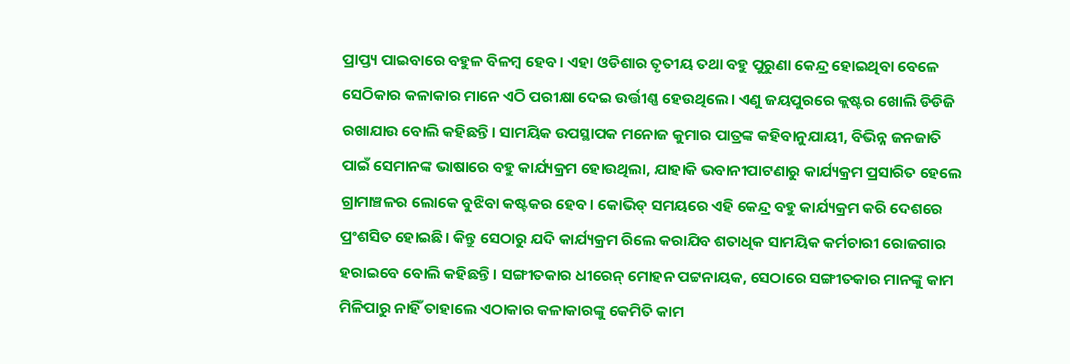ପ୍ରାପ୍ତ୍ୟ ପାଇବାରେ ବହୁଳ ବିଳମ୍ବ ହେବ। ଏହା ଓଡିଶାର ତୃତୀୟ ତଥା ବହୁ ପୁରୁଣା କେନ୍ଦ୍ର ହୋଇଥିବା ବେଳେ ସେଠିକାର କଳାକାର ମାନ‌େ ଏଠି ପରୀକ୍ଷା ଦେଇ ଉର୍ତ୍ତୀଣ୍ଣ ହେଉଥିଲେ। ଏଣୁ ଜୟପୁରରେ କ୍ଲଷ୍ଟର ଖୋଲି ଡିଡିଜି ରଖାଯାଉ ବୋଲି କହିଛନ୍ତି। ସାମୟିକ ଉପସ୍ଥାପକ ମନୋଜ କୁମାର ପାତ୍ରଙ୍କ କହିବାନୁଯାୟୀ, ବିଭିନ୍ନ ଜନଜାତି ପାଇଁ ସେମାନଙ୍କ ଭାଷାରେ ବହୁ କାର୍ଯ୍ୟକ୍ରମ ହୋଉଥିଲା, ଯାହାକି ଭବାନୀପାଟଣାରୁ କାର୍ଯ୍ୟକ୍ରମ ପ୍ରସାରି‌ତ ହେଲେ ଗ୍ରାମାଞ୍ଚଳର ଲୋକେ ବୁଝିବା କଷ୍ଟକର ହେବ। କୋଭିଡ୍ ସମୟରେ ଏହି କେନ୍ଦ୍ର ବହୁ କାର୍ଯ୍ୟକ୍ରମ କରି ଦେଶରେ ପ୍ରଂଶସିତ ହୋଇଛି। କିନ୍ତୁ ସେଠାରୁ ଯଦି କାର୍ଯ୍ୟକ୍ରମ ରିଲେ କରାଯିବ ଶତାଧିକ ସାମୟିକ କର୍ମଚାରୀ ରୋଜଗାର ହରାଇବେ ବୋଲି କହିଛନ୍ତି। ସଙ୍ଗୀତକାର ଧୀରେନ୍ ମୋହନ ପଟ୍ଟନାୟକ, ସେଠାରେ ସଙ୍ଗୀତକାର ମାନଙ୍କୁ କାମ ମିଳିପାରୁ ନାହିଁ ତାହାଲେ ଏଠାକାର କଳାକାରଙ୍କୁ କେମିତି କାମ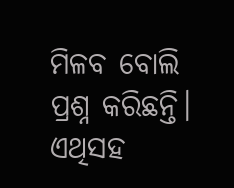ମିଳବ‌ ବୋଲି ପ୍ରଶ୍ନ କରିଛନ୍ତି। ଏଥିସହ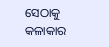ସେଠାକୁ କଳାକାର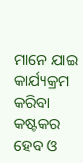ମାନ‌େ ଯାଇ କାର୍ଯ୍ୟକ୍ରମ କରିବା କଷ୍ଟକର ହେବ ଓ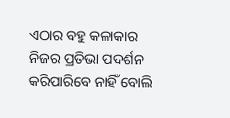ଏଠାର ବହୁ କଳାକାର ନିଜର ପ୍ରତିଭା ପଦର୍ଶନ କରିପାରିବ‌େ ନାହିଁ ବୋଲି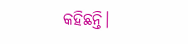କହିଛନ୍ତି।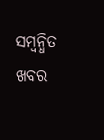ସମ୍ବନ୍ଧିତ ଖବର